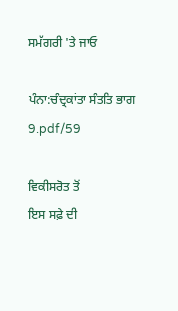ਸਮੱਗਰੀ 'ਤੇ ਜਾਓ

ਪੰਨਾ:ਚੰਦ੍ਰਕਾਂਤਾ ਸੰਤਤਿ ਭਾਗ 9.pdf/59

ਵਿਕੀਸਰੋਤ ਤੋਂ
ਇਸ ਸਫ਼ੇ ਦੀ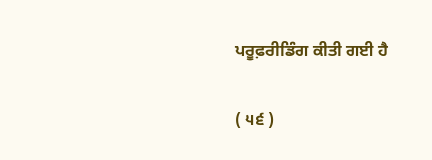ਪਰੂਫ਼ਰੀਡਿੰਗ ਕੀਤੀ ਗਈ ਹੈ

( ੫੬ )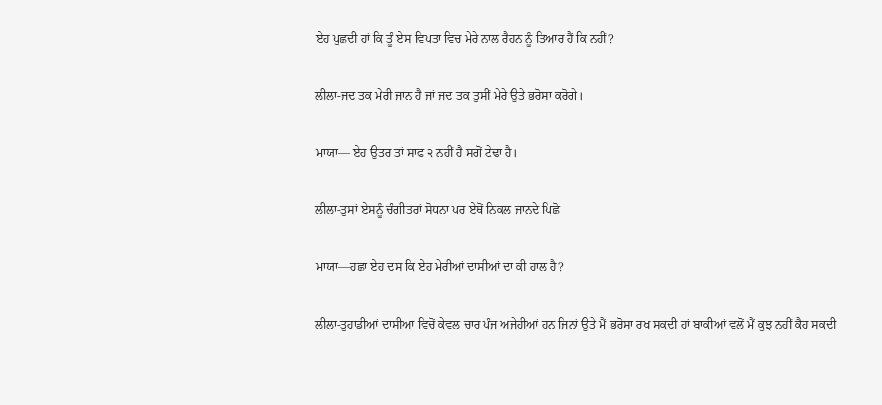ਏਹ ਪੁਛਦੀ ਹਾਂ ਕਿ ਤੂੰ ਏਸ ਵਿਪਤਾ ਵਿਚ ਮੇਰੇ ਨਾਲ ਰੈਹਨ ਨੂੰ ਤਿਆਰ ਹੈਂ ਕਿ ਨਹੀਂ?

ਲੀਲਾ-ਜਦ ਤਕ ਮੇਰੀ ਜਾਨ ਹੈ ਜਾਂ ਜਦ ਤਕ ਤੁਸੀਂ ਮੇਰੇ ਉਤੇ ਭਰੋਸਾ ਕਰੋਗੇ।

ਮਾਯਾ— ਏਹ ਉਤਰ ਤਾਂ ਸਾਫ ੨ ਨਹੀਂ ਹੈ ਸਗੋਂ ਟੇਢਾ ਹੈ।

ਲੀਲਾ-ਤੁਸਾਂ ਏਸਨੂੰ ਚੰਗੀਤਰਾਂ ਸੋਧਨਾ ਪਰ ਏਥੋਂ ਨਿਕਲ ਜਾਨਦੇ ਪਿਛੋ

ਮਾਯਾ—ਹਛਾ ਏਹ ਦਸ ਕਿ ਏਹ ਮੇਰੀਆਂ ਦਾਸੀਆਂ ਦਾ ਕੀ ਹਾਲ ਹੈ?

ਲੀਲਾ-ਤੁਹਾਡੀਆਂ ਦਾਸੀਆ ਵਿਚੋਂ ਕੇਵਲ ਚਾਰ ਪੰਜ ਅਜੇਹੀਆਂ ਹਨ ਜਿਨਾਂ ਉਤੇ ਮੈਂ ਭਰੋਸਾ ਰਖ ਸਕਦੀ ਹਾਂ ਬਾਕੀਆਂ ਵਲੋਂ ਮੈਂ ਕੁਝ ਨਹੀਂ ਕੈਹ ਸਕਦੀ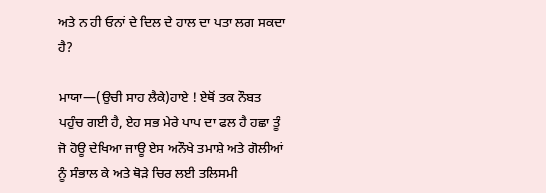ਅਤੇ ਨ ਹੀ ਓਨਾਂ ਦੇ ਦਿਲ ਦੇ ਹਾਲ ਦਾ ਪਤਾ ਲਗ ਸਕਦਾ ਹੈ?

ਮਾਯਾ—(ਉਚੀ ਸਾਹ ਲੈਕੇ)ਹਾਏ ! ਏਥੋਂ ਤਕ ਨੌਬਤ ਪਹੁੰਚ ਗਈ ਹੈ, ਏਹ ਸਭ ਮੇਰੇ ਪਾਪ ਦਾ ਫਲ ਹੈ ਹਛਾ ਤੂੰ ਜੋ ਹੋਊ ਦੇਖਿਆ ਜਾਊ ਏਸ ਅਨੌਖੇ ਤਮਾਸ਼ੇ ਅਤੇ ਗੋਲੀਆਂ ਨੂੰ ਸੰਭਾਲ ਕੇ ਅਤੇ ਥੋੜੇ ਚਿਰ ਲਈ ਤਲਿਸਮੀ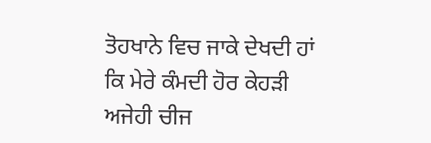ਤੋਹਖਾਨੇ ਵਿਚ ਜਾਕੇ ਦੇਖਦੀ ਹਾਂ ਕਿ ਮੇਰੇ ਕੰਮਦੀ ਹੋਰ ਕੇਹੜੀ ਅਜੇਹੀ ਚੀਜ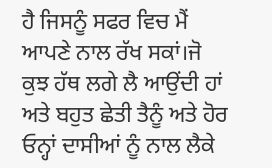ਹੈ ਜਿਸਨੂੰ ਸਫਰ ਵਿਚ ਮੈਂ ਆਪਣੇ ਨਾਲ ਰੱਖ ਸਕਾਂ।ਜੋ ਕੁਝ ਹੱਥ ਲਗੇ ਲੈ ਆਉਂਦੀ ਹਾਂ ਅਤੇ ਬਹੁਤ ਛੇਤੀ ਤੈਨੂੰ ਅਤੇ ਹੋਰ ਓਨ੍ਹਾਂ ਦਾਸੀਆਂ ਨੂੰ ਨਾਲ ਲੈਕੇ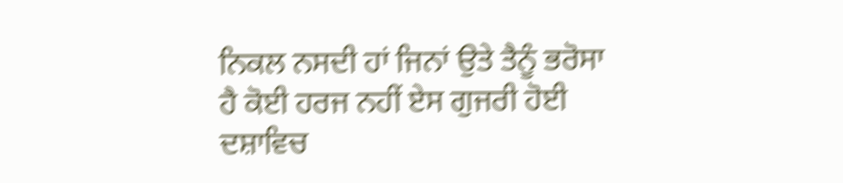ਨਿਕਲ ਨਸਦੀ ਹਾਂ ਜਿਨਾਂ ਉਤੇ ਤੈਨੂੰ ਭਰੋਸਾ ਹੈ ਕੋਈ ਹਰਜ ਨਹੀਂ ਏਸ ਗੁਜਰੀ ਹੋਈ ਦਸ਼ਾਵਿਚ